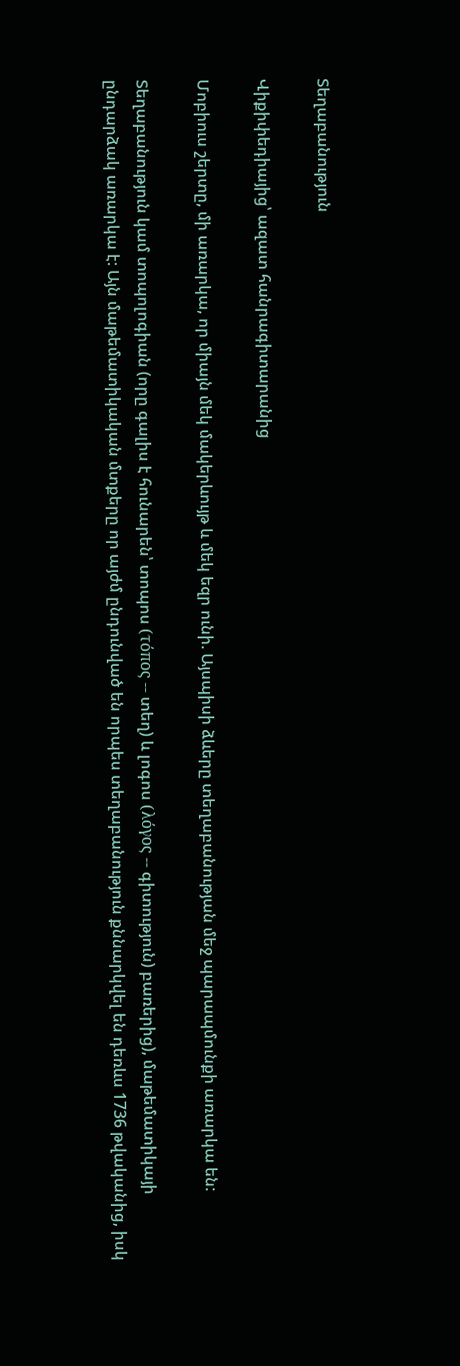Տեղաբանություն

Վիքիփեդիայից՝ ազատ հանրագիտարանից

Մոբիուս շերտը, մի առարկա, որ միայն մեկ մակերևույթ և մեկ եզր ունի. Այսպիսի ձևերը տեղաբանության մեջ պարապմունքի առարկա են:

Տեղաբանություն կամ տոպոլոգիան (որը գալիս է հունարեն՝ տոպոս (τόπος -- տեղ) և լոգոս (λόγος -- գիտություն) բառերից), մաթեմատիկայի ընդարձակ առարկա է: Այն մաթեմատիկական մտքերը որ այժմ ընդունված են որպես տեղաբանություն քննարկվել են դեռևս 1736 թվականից, իսկ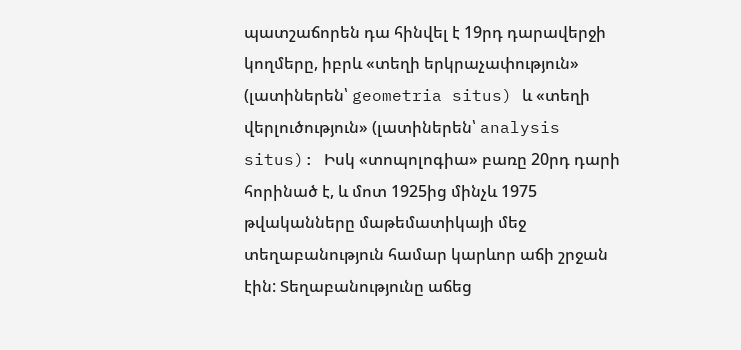պատշաճորեն դա հինվել է 19րդ դարավերջի կողմերը, իբրև «տեղի երկրաչափություն» (լատիներեն՝ geometria situs) և «տեղի վերլուծություն» (լատիներեն՝ analysis situs): Իսկ «տոպոլոգիա» բառը 20րդ դարի հորինած է, և մոտ 1925ից մինչև 1975 թվականները մաթեմատիկայի մեջ տեղաբանություն համար կարևոր աճի շրջան էին: Տեղաբանությունը աճեց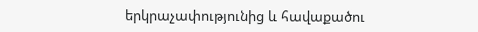երկրաչափությունից և հավաքածու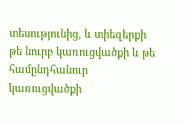տեսությունից, և տիեզերքի թե նուրբ կառուցվածքի և թե համընդհանուր կառուցվածքի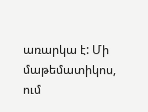առարկա է: Մի մաթեմատիկոս, ում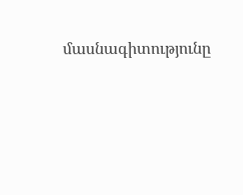մասնագիտությունը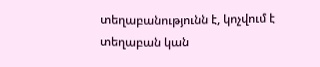տեղաբանությունն է, կոչվում է տեղաբան կան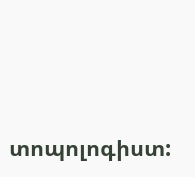տոպոլոգիստ: